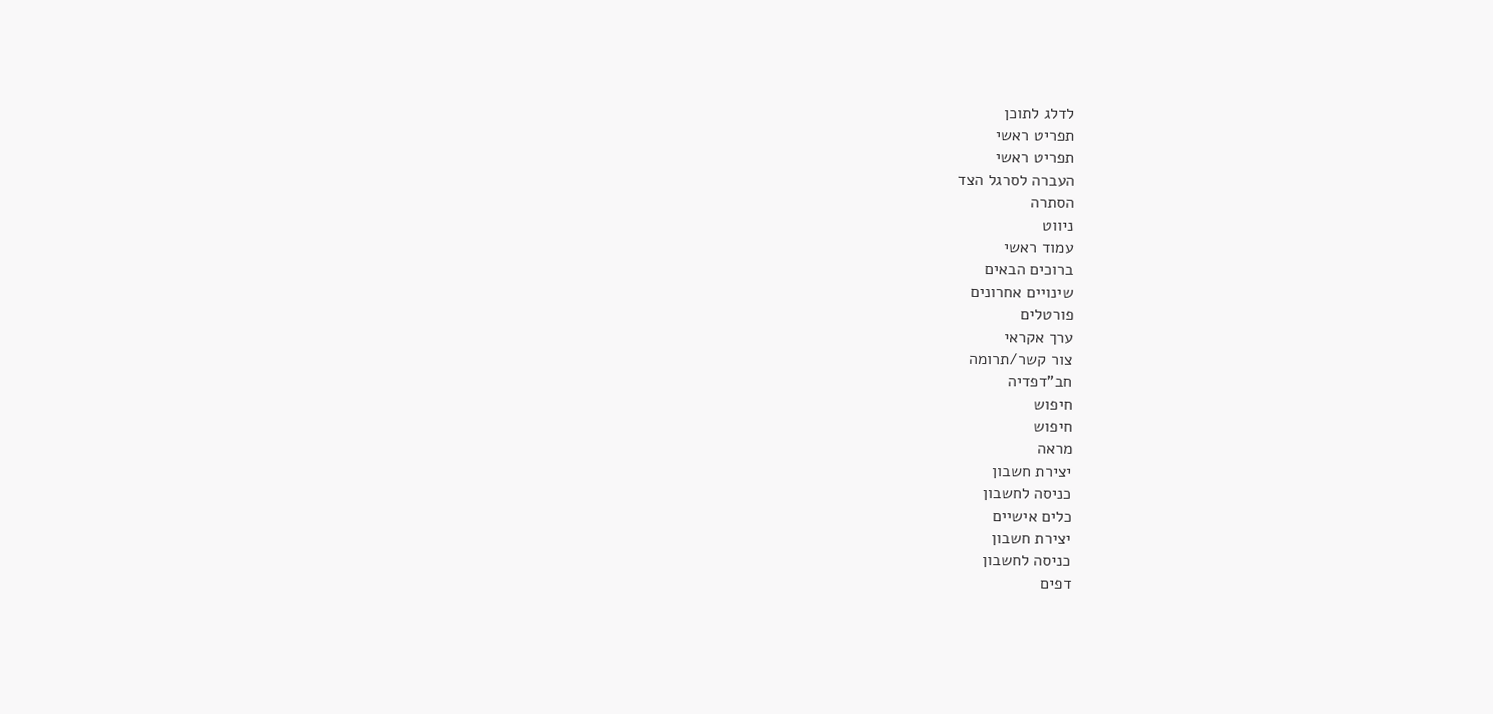לדלג לתוכן
תפריט ראשי
תפריט ראשי
העברה לסרגל הצד
הסתרה
ניווט
עמוד ראשי
ברוכים הבאים
שינויים אחרונים
פורטלים
ערך אקראי
צור קשר/תרומה
חב"דפדיה
חיפוש
חיפוש
מראה
יצירת חשבון
כניסה לחשבון
כלים אישיים
יצירת חשבון
כניסה לחשבון
דפים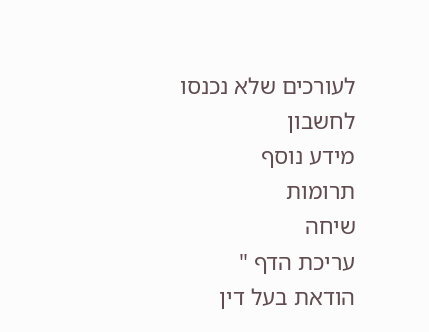לעורכים שלא נכנסו לחשבון
מידע נוסף
תרומות
שיחה
עריכת הדף "
הודאת בעל דין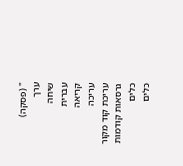" (פסקה)
ערך
שיחה
עברית
קריאה
עריכה
עריכת קוד מקור
גרסאות קודמות
כלים
כלים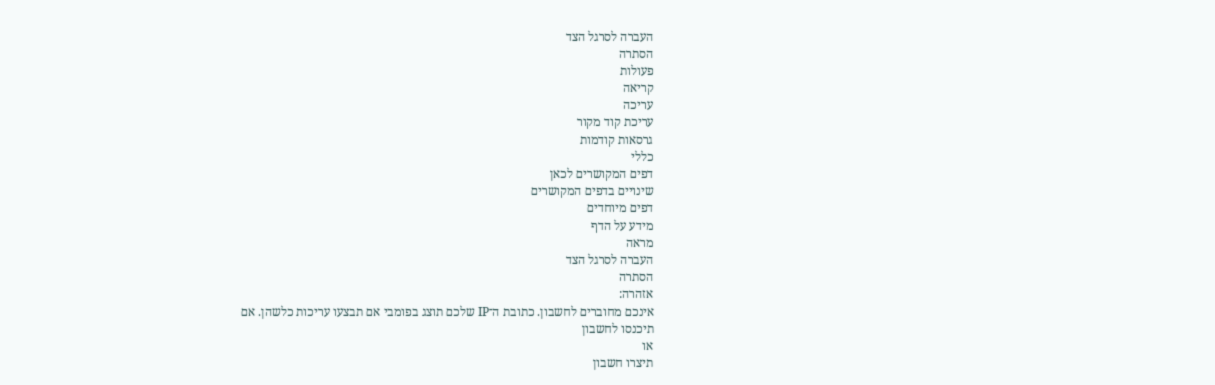העברה לסרגל הצד
הסתרה
פעולות
קריאה
עריכה
עריכת קוד מקור
גרסאות קודמות
כללי
דפים המקושרים לכאן
שינויים בדפים המקושרים
דפים מיוחדים
מידע על הדף
מראה
העברה לסרגל הצד
הסתרה
אזהרה:
אינכם מחוברים לחשבון. כתובת ה־IP שלכם תוצג בפומבי אם תבצעו עריכות כלשהן. אם
תיכנסו לחשבון
או
תיצרו חשבון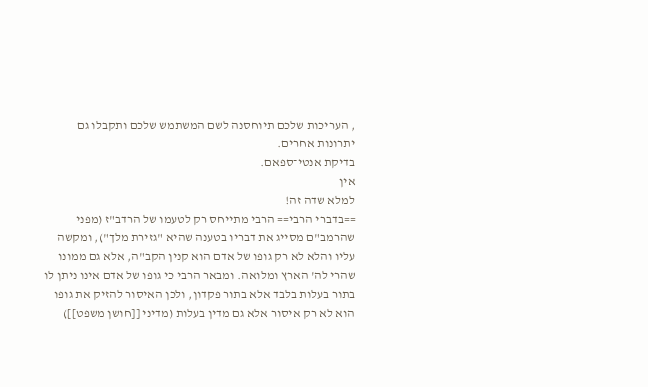, העריכות שלכם תיוחסנה לשם המשתמש שלכם ותקבלו גם יתרונות אחרים.
בדיקת אנטי־ספאם.
אין
למלא שדה זה!
==בדברי הרבי== הרבי מתייחס רק לטעמו של הרדב"ז (מפני שהרמב"ם מסייג את דבריו בטענה שהיא "גזירת מלך"), ומקשה עליו והלא לא רק גופו של אדם הוא קנין הקב"ה, אלא גם ממונו שהרי לה' הארץ ומלואה. ומבאר הרבי כי גופו של אדם אינו ניתן לו בתור בעלות בלבד אלא בתור פקדון, ולכן האיסור להזיק את גופו הוא לא רק איסור אלא גם מדין בעלות (מדיני [[חושן משפט]])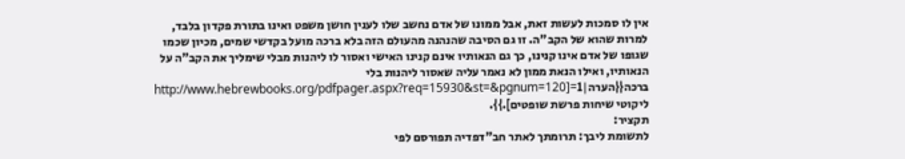אין לו סמכות לעשות זאת, אבל ממונו של אדם נחשב שלו לענין חושן משפט ואינו בתורת פקדון בלבד, למרות שהוא של הקב"ה. זו גם הסיבה שהנהנה מהעולם הזה בלא ברכה מועל בקדשי שמים, מכיון שכמו שגופו של אדם אינו קנינו, כך גם הנאותיו אינם קנינו האישי ואסור לו ליהנות מבלי שימליך את הקב"ה על הנאותיו, ואילו הנאת ממון לא נאמר עליה שאסור ליהנות בלי ברכה{{הערה|1=[http://www.hebrewbooks.org/pdfpager.aspx?req=15930&st=&pgnum=120 ליקוטי שיחות פרשת שופטים].}}.
תקציר:
לתשומת ליבך: תרומתך לאתר חב"דפדיה תפורסם לפי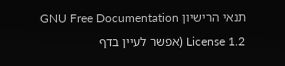תנאי הרישיון GNU Free Documentation License 1.2 (אפשר לעיין בדף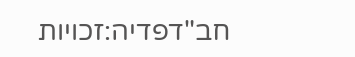חב"דפדיה:זכויות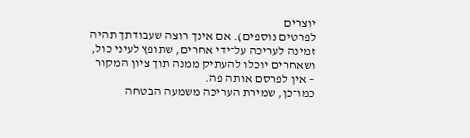יוצרים
לפרטים נוספים). אם אינך רוצה שעבודתך תהיה זמינה לעריכה על־ידי אחרים, שתופץ לעיני כול, ושאחרים יוכלו להעתיק ממנה תוך ציון המקור – אין לפרסם אותה פה.
כמו־כן, שמירת העריכה משמעה הבטחה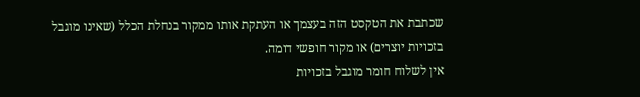שכתבת את הטקסט הזה בעצמך או העתקת אותו ממקור בנחלת הכלל (שאינו מוגבל בזכויות יוצרים) או מקור חופשי דומה.
אין לשלוח חומר מוגבל בזכויות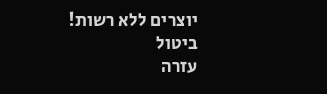יוצרים ללא רשות!
ביטול
עזרה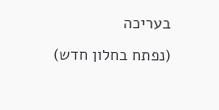בעריכה
(נפתח בחלון חדש)